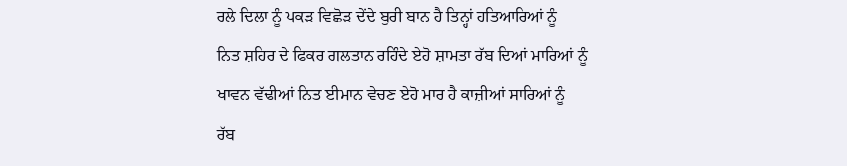ਰਲੇ ਦਿਲਾ ਨੂੰ ਪਕੜ ਵਿਛੋੜ ਦੇਂਦੇ ਬੁਰੀ ਬਾਨ ਹੈ ਤਿਨ੍ਹਾਂ ਹਤਿਆਰਿਆਂ ਨੂੰ
ਨਿਤ ਸ਼ਹਿਰ ਦੇ ਫਿਕਰ ਗਲਤਾਨ ਰਹਿੰਦੇ ਏਹੋ ਸ਼ਾਮਤਾ ਰੱਬ ਦਿਆਂ ਮਾਰਿਆਂ ਨੂੰ
ਖਾਵਨ ਵੱਢੀਆਂ ਨਿਤ ਈਮਾਨ ਵੇਚਣ ਏਹੋ ਮਾਰ ਹੈ ਕਾਜ਼ੀਆਂ ਸਾਰਿਆਂ ਨੂੰ
ਰੱਬ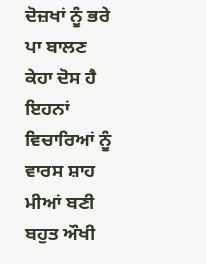ਦੋਜ਼ਖਾਂ ਨੂੰ ਭਰੇ ਪਾ ਬਾਲਣ ਕੇਹਾ ਦੋਸ ਹੈ ਇਹਨਾਂ ਵਿਚਾਰਿਆਂ ਨੂੰ
ਵਾਰਸ ਸ਼ਾਹ ਮੀਆਂ ਬਣੀ ਬਹੁਤ ਔਖੀ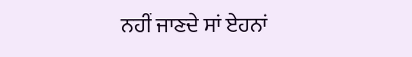ਨਹੀਂ ਜਾਣਦੇ ਸਾਂ ਏਹਨਾਂ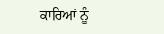ਕਾਰਿਆਂ ਨੂੰ